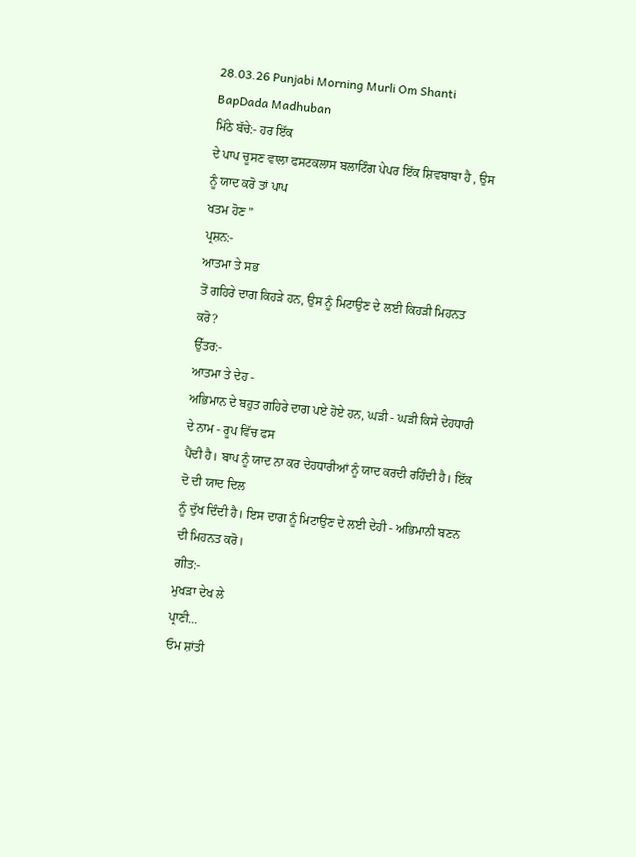28.03.26 Punjabi Morning Murli Om Shanti BapDada Madhuban
ਮਿੱਠੇ ਬੱਚੇ:- ਹਰ ਇੱਕ
ਦੇ ਪਾਪ ਚੂਸਣ ਵਾਲਾ ਫਸਟਕਲਾਸ ਬਲਾਟਿੰਗ ਪੇਪਰ ਇੱਕ ਸ਼ਿਵਬਾਬਾ ਹੈ , ਉਸ ਨੂੰ ਯਾਦ ਕਰੋ ਤਾਂ ਪਾਪ
ਖਤਮ ਹੋਣ ”
ਪ੍ਰਸ਼ਨ:-
ਆਤਮਾ ਤੇ ਸਭ
ਤੋਂ ਗਹਿਰੇ ਦਾਗ ਕਿਹੜੇ ਹਨ, ਉਸ ਨੂੰ ਮਿਟਾਉਣ ਦੇ ਲਈ ਕਿਹੜੀ ਮਿਹਨਤ ਕਰੋ?
ਉੱਤਰ:-
ਆਤਮਾ ਤੇ ਦੇਹ -
ਅਭਿਮਾਨ ਦੇ ਬਹੁਤ ਗਹਿਰੇ ਦਾਗ ਪਏ ਹੋਏ ਹਨ, ਘੜੀ - ਘੜੀ ਕਿਸੇ ਦੇਹਧਾਰੀ ਦੇ ਨਾਮ - ਰੂਪ ਵਿੱਚ ਫਸ
ਪੈਂਦੀ ਹੈ। ਬਾਪ ਨੂੰ ਯਾਦ ਨਾ ਕਰ ਦੇਹਧਾਰੀਆਂ ਨੂੰ ਯਾਦ ਕਰਦੀ ਰਹਿੰਦੀ ਹੈ। ਇੱਕ ਦੋ ਦੀ ਯਾਦ ਦਿਲ
ਨੂੰ ਦੁੱਖ ਦਿੰਦੀ ਹੈ। ਇਸ ਦਾਗ ਨੂੰ ਮਿਟਾਉਣ ਦੇ ਲਈ ਦੇਹੀ - ਅਭਿਮਾਨੀ ਬਣਨ ਦੀ ਮਿਹਨਤ ਕਰੋ।
ਗੀਤ:-
ਮੁਖੜਾ ਦੇਖ ਲੇ
ਪ੍ਰਾਣੀ...
ਓਮ ਸ਼ਾਂਤੀ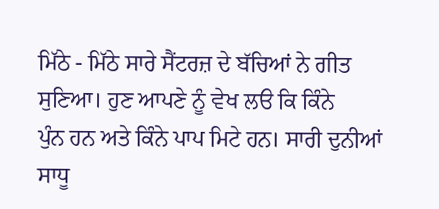ਮਿੱਠੇ - ਮਿੱਠੇ ਸਾਰੇ ਸੈਂਟਰਜ਼ ਦੇ ਬੱਚਿਆਂ ਨੇ ਗੀਤ ਸੁਣਿਆ। ਹੁਣ ਆਪਣੇ ਨੂੰ ਵੇਖ ਲੳ ਕਿ ਕਿੰਨੇ
ਪੁੰਨ ਹਨ ਅਤੇ ਕਿੰਨੇ ਪਾਪ ਮਿਟੇ ਹਨ। ਸਾਰੀ ਦੁਨੀਆਂ ਸਾਧੂ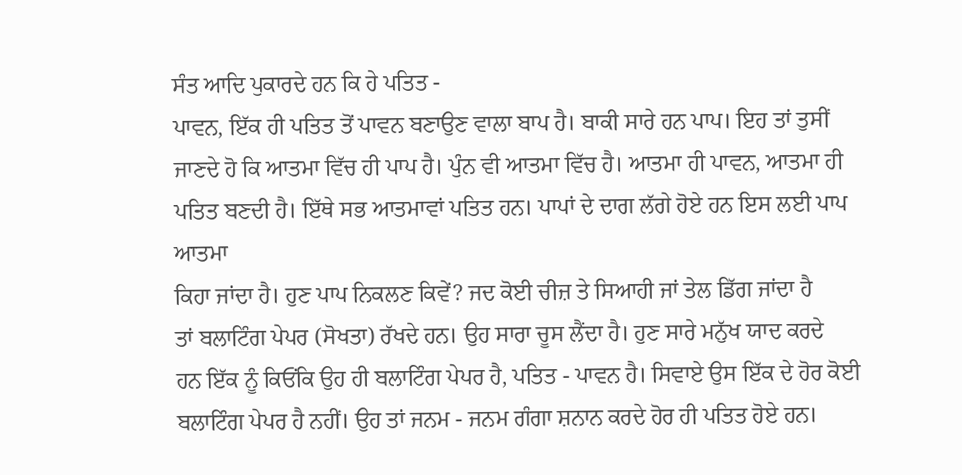ਸੰਤ ਆਦਿ ਪੁਕਾਰਦੇ ਹਨ ਕਿ ਹੇ ਪਤਿਤ -
ਪਾਵਨ, ਇੱਕ ਹੀ ਪਤਿਤ ਤੋਂ ਪਾਵਨ ਬਣਾਉਣ ਵਾਲਾ ਬਾਪ ਹੈ। ਬਾਕੀ ਸਾਰੇ ਹਨ ਪਾਪ। ਇਹ ਤਾਂ ਤੁਸੀਂ
ਜਾਣਦੇ ਹੋ ਕਿ ਆਤਮਾ ਵਿੱਚ ਹੀ ਪਾਪ ਹੈ। ਪੁੰਨ ਵੀ ਆਤਮਾ ਵਿੱਚ ਹੈ। ਆਤਮਾ ਹੀ ਪਾਵਨ, ਆਤਮਾ ਹੀ
ਪਤਿਤ ਬਣਦੀ ਹੈ। ਇੱਥੇ ਸਭ ਆਤਮਾਵਾਂ ਪਤਿਤ ਹਨ। ਪਾਪਾਂ ਦੇ ਦਾਗ ਲੱਗੇ ਹੋਏ ਹਨ ਇਸ ਲਈ ਪਾਪ ਆਤਮਾ
ਕਿਹਾ ਜਾਂਦਾ ਹੈ। ਹੁਣ ਪਾਪ ਨਿਕਲਣ ਕਿਵੇਂ? ਜਦ ਕੋਈ ਚੀਜ਼ ਤੇ ਸਿਆਹੀ ਜਾਂ ਤੇਲ ਡਿੱਗ ਜਾਂਦਾ ਹੈ
ਤਾਂ ਬਲਾਟਿੰਗ ਪੇਪਰ (ਸੋਖਤਾ) ਰੱਖਦੇ ਹਨ। ਉਹ ਸਾਰਾ ਚੂਸ ਲੈਂਦਾ ਹੈ। ਹੁਣ ਸਾਰੇ ਮਨੁੱਖ ਯਾਦ ਕਰਦੇ
ਹਨ ਇੱਕ ਨੂੰ ਕਿਓਂਕਿ ਉਹ ਹੀ ਬਲਾਟਿੰਗ ਪੇਪਰ ਹੈ, ਪਤਿਤ - ਪਾਵਨ ਹੈ। ਸਿਵਾਏ ਉਸ ਇੱਕ ਦੇ ਹੋਰ ਕੋਈ
ਬਲਾਟਿੰਗ ਪੇਪਰ ਹੈ ਨਹੀਂ। ਉਹ ਤਾਂ ਜਨਮ - ਜਨਮ ਗੰਗਾ ਸ਼ਨਾਨ ਕਰਦੇ ਹੋਰ ਹੀ ਪਤਿਤ ਹੋਏ ਹਨ।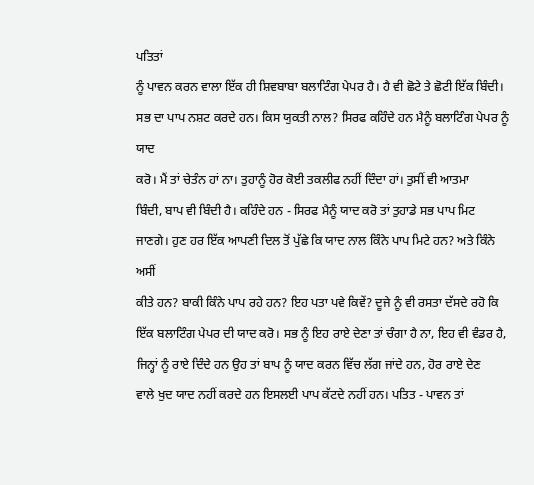ਪਤਿਤਾਂ
ਨੂੰ ਪਾਵਨ ਕਰਨ ਵਾਲਾ ਇੱਕ ਹੀ ਸ਼ਿਵਬਾਬਾ ਬਲਾਟਿੰਗ ਪੇਪਰ ਹੈ। ਹੈ ਵੀ ਛੋਟੇ ਤੇ ਛੋਟੀ ਇੱਕ ਬਿੰਦੀ।
ਸਭ ਦਾ ਪਾਪ ਨਸ਼ਟ ਕਰਦੇ ਹਨ। ਕਿਸ ਯੁਕਤੀ ਨਾਲ? ਸਿਰਫ ਕਹਿੰਦੇ ਹਨ ਮੈਨੂੰ ਬਲਾਟਿੰਗ ਪੇਪਰ ਨੂੰ ਯਾਦ
ਕਰੋ। ਮੈਂ ਤਾਂ ਚੇਤੰਨ ਹਾਂ ਨਾ। ਤੁਹਾਨੂੰ ਹੋਰ ਕੋਈ ਤਕਲੀਫ ਨਹੀਂ ਦਿੰਦਾ ਹਾਂ। ਤੁਸੀਂ ਵੀ ਆਤਮਾ
ਬਿੰਦੀ, ਬਾਪ ਵੀ ਬਿੰਦੀ ਹੈ। ਕਹਿੰਦੇ ਹਨ - ਸਿਰਫ ਮੈਨੂੰ ਯਾਦ ਕਰੋ ਤਾਂ ਤੁਹਾਡੇ ਸਭ ਪਾਪ ਮਿਟ
ਜਾਣਗੇ। ਹੁਣ ਹਰ ਇੱਕ ਆਪਣੀ ਦਿਲ ਤੋਂ ਪੁੱਛੇ ਕਿ ਯਾਦ ਨਾਲ ਕਿੰਨੇ ਪਾਪ ਮਿਟੇ ਹਨ? ਅਤੇ ਕਿੰਨੇ ਅਸੀਂ
ਕੀਤੇ ਹਨ? ਬਾਕੀ ਕਿੰਨੇ ਪਾਪ ਰਹੇ ਹਨ? ਇਹ ਪਤਾ ਪਵੇ ਕਿਵੇਂ? ਦੂਜੇ ਨੂੰ ਵੀ ਰਸਤਾ ਦੱਸਦੇ ਰਹੋ ਕਿ
ਇੱਕ ਬਲਾਟਿੰਗ ਪੇਪਰ ਦੀ ਯਾਦ ਕਰੋ। ਸਭ ਨੂੰ ਇਹ ਰਾਏ ਦੇਣਾ ਤਾਂ ਚੰਗਾ ਹੈ ਨਾ, ਇਹ ਵੀ ਵੰਡਰ ਹੈ,
ਜਿਨ੍ਹਾਂ ਨੂੰ ਰਾਏ ਦਿੰਦੇ ਹਨ ਉਹ ਤਾਂ ਬਾਪ ਨੂੰ ਯਾਦ ਕਰਨ ਵਿੱਚ ਲੱਗ ਜਾਂਦੇ ਹਨ, ਹੋਰ ਰਾਏ ਦੇਣ
ਵਾਲੇ ਖੁਦ ਯਾਦ ਨਹੀਂ ਕਰਦੇ ਹਨ ਇਸਲਈ ਪਾਪ ਕੱਟਦੇ ਨਹੀਂ ਹਨ। ਪਤਿਤ - ਪਾਵਨ ਤਾਂ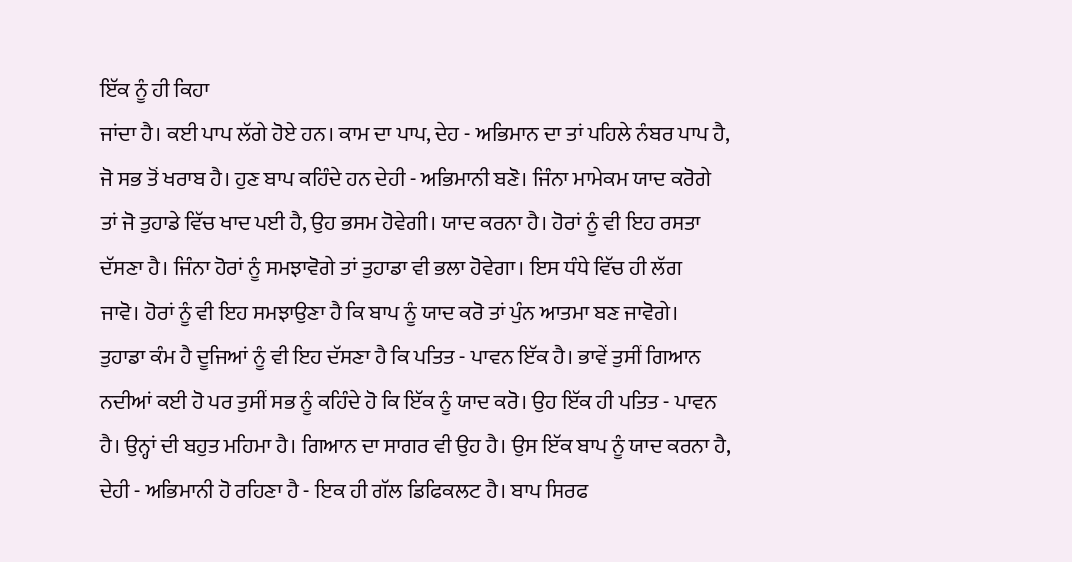ਇੱਕ ਨੂੰ ਹੀ ਕਿਹਾ
ਜਾਂਦਾ ਹੈ। ਕਈ ਪਾਪ ਲੱਗੇ ਹੋਏ ਹਨ। ਕਾਮ ਦਾ ਪਾਪ, ਦੇਹ - ਅਭਿਮਾਨ ਦਾ ਤਾਂ ਪਹਿਲੇ ਨੰਬਰ ਪਾਪ ਹੈ,
ਜੋ ਸਭ ਤੋਂ ਖਰਾਬ ਹੈ। ਹੁਣ ਬਾਪ ਕਹਿੰਦੇ ਹਨ ਦੇਹੀ - ਅਭਿਮਾਨੀ ਬਣੋ। ਜਿੰਨਾ ਮਾਮੇਕਮ ਯਾਦ ਕਰੋਗੇ
ਤਾਂ ਜੋ ਤੁਹਾਡੇ ਵਿੱਚ ਖਾਦ ਪਈ ਹੈ, ਉਹ ਭਸਮ ਹੋਵੇਗੀ। ਯਾਦ ਕਰਨਾ ਹੈ। ਹੋਰਾਂ ਨੂੰ ਵੀ ਇਹ ਰਸਤਾ
ਦੱਸਣਾ ਹੈ। ਜਿੰਨਾ ਹੋਰਾਂ ਨੂੰ ਸਮਝਾਵੋਗੇ ਤਾਂ ਤੁਹਾਡਾ ਵੀ ਭਲਾ ਹੋਵੇਗਾ। ਇਸ ਧੰਧੇ ਵਿੱਚ ਹੀ ਲੱਗ
ਜਾਵੋ। ਹੋਰਾਂ ਨੂੰ ਵੀ ਇਹ ਸਮਝਾਉਣਾ ਹੈ ਕਿ ਬਾਪ ਨੂੰ ਯਾਦ ਕਰੋ ਤਾਂ ਪੁੰਨ ਆਤਮਾ ਬਣ ਜਾਵੋਗੇ।
ਤੁਹਾਡਾ ਕੰਮ ਹੈ ਦੂਜਿਆਂ ਨੂੰ ਵੀ ਇਹ ਦੱਸਣਾ ਹੈ ਕਿ ਪਤਿਤ - ਪਾਵਨ ਇੱਕ ਹੈ। ਭਾਵੇਂ ਤੁਸੀਂ ਗਿਆਨ
ਨਦੀਆਂ ਕਈ ਹੋ ਪਰ ਤੁਸੀਂ ਸਭ ਨੂੰ ਕਹਿੰਦੇ ਹੋ ਕਿ ਇੱਕ ਨੂੰ ਯਾਦ ਕਰੋ। ਉਹ ਇੱਕ ਹੀ ਪਤਿਤ - ਪਾਵਨ
ਹੈ। ਉਨ੍ਹਾਂ ਦੀ ਬਹੁਤ ਮਹਿਮਾ ਹੈ। ਗਿਆਨ ਦਾ ਸਾਗਰ ਵੀ ਉਹ ਹੈ। ਉਸ ਇੱਕ ਬਾਪ ਨੂੰ ਯਾਦ ਕਰਨਾ ਹੈ,
ਦੇਹੀ - ਅਭਿਮਾਨੀ ਹੋ ਰਹਿਣਾ ਹੈ - ਇਕ ਹੀ ਗੱਲ ਡਿਫਿਕਲਟ ਹੈ। ਬਾਪ ਸਿਰਫ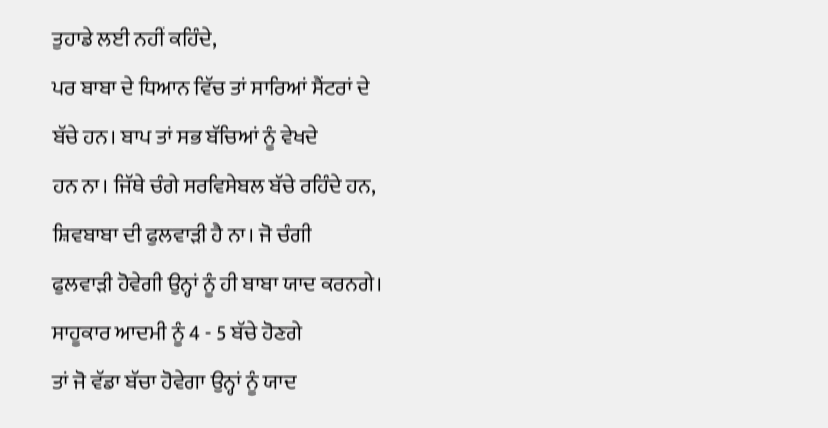ਤੁਹਾਡੇ ਲਈ ਨਹੀਂ ਕਹਿੰਦੇ,
ਪਰ ਬਾਬਾ ਦੇ ਧਿਆਨ ਵਿੱਚ ਤਾਂ ਸਾਰਿਆਂ ਸੈਂਟਰਾਂ ਦੇ ਬੱਚੇ ਹਨ। ਬਾਪ ਤਾਂ ਸਭ ਬੱਚਿਆਂ ਨੂੰ ਵੇਖਦੇ
ਹਨ ਨਾ। ਜਿੱਥੇ ਚੰਗੇ ਸਰਵਿਸੇਬਲ ਬੱਚੇ ਰਹਿੰਦੇ ਹਨ, ਸ਼ਿਵਬਾਬਾ ਦੀ ਫੁਲਵਾੜੀ ਹੈ ਨਾ। ਜੋ ਚੰਗੀ
ਫੁਲਵਾੜੀ ਹੋਵੇਗੀ ਉਨ੍ਹਾਂ ਨੂੰ ਹੀ ਬਾਬਾ ਯਾਦ ਕਰਨਗੇ। ਸਾਹੂਕਾਰ ਆਦਮੀ ਨੂੰ 4 - 5 ਬੱਚੇ ਹੋਣਗੇ
ਤਾਂ ਜੋ ਵੱਡਾ ਬੱਚਾ ਹੋਵੇਗਾ ਉਨ੍ਹਾਂ ਨੂੰ ਯਾਦ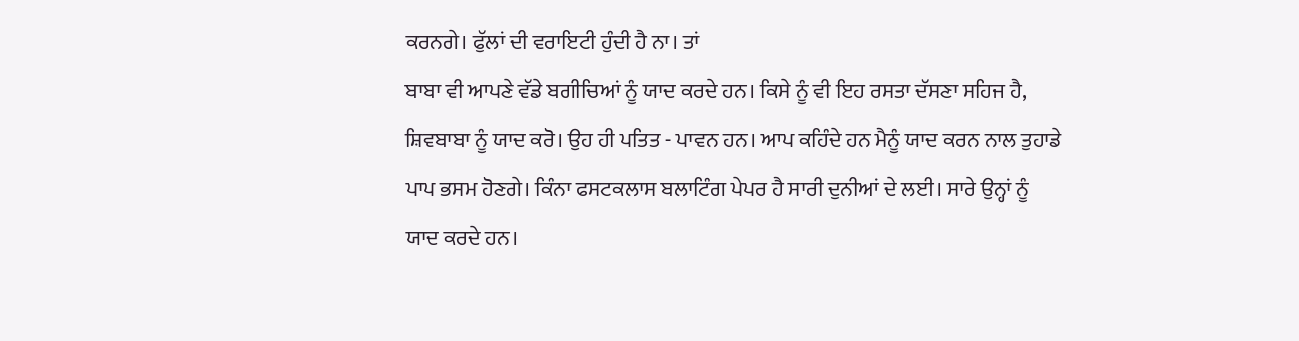ਕਰਨਗੇ। ਫੁੱਲਾਂ ਦੀ ਵਰਾਇਟੀ ਹੁੰਦੀ ਹੈ ਨਾ। ਤਾਂ
ਬਾਬਾ ਵੀ ਆਪਣੇ ਵੱਡੇ ਬਗੀਚਿਆਂ ਨੂੰ ਯਾਦ ਕਰਦੇ ਹਨ। ਕਿਸੇ ਨੂੰ ਵੀ ਇਹ ਰਸਤਾ ਦੱਸਣਾ ਸਹਿਜ ਹੈ,
ਸ਼ਿਵਬਾਬਾ ਨੂੰ ਯਾਦ ਕਰੋ। ਉਹ ਹੀ ਪਤਿਤ - ਪਾਵਨ ਹਨ। ਆਪ ਕਹਿੰਦੇ ਹਨ ਮੈਨੂੰ ਯਾਦ ਕਰਨ ਨਾਲ ਤੁਹਾਡੇ
ਪਾਪ ਭਸਮ ਹੋਣਗੇ। ਕਿੰਨਾ ਫਸਟਕਲਾਸ ਬਲਾਟਿੰਗ ਪੇਪਰ ਹੈ ਸਾਰੀ ਦੁਨੀਆਂ ਦੇ ਲਈ। ਸਾਰੇ ਉਨ੍ਹਾਂ ਨੂੰ
ਯਾਦ ਕਰਦੇ ਹਨ।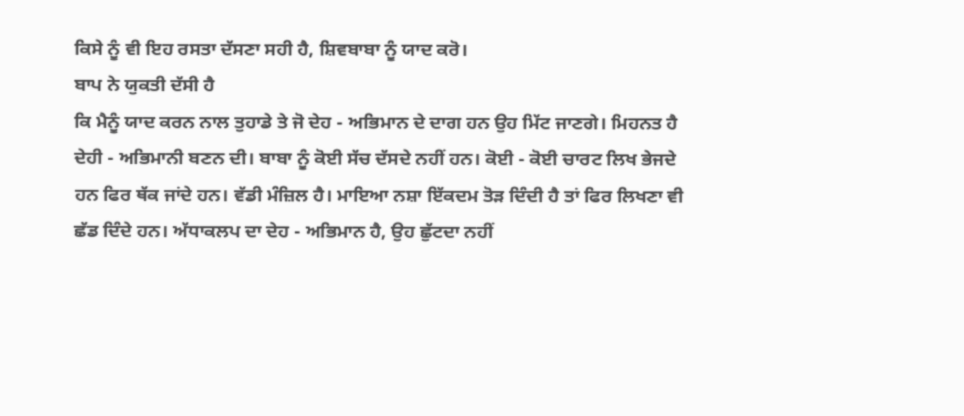ਕਿਸੇ ਨੂੰ ਵੀ ਇਹ ਰਸਤਾ ਦੱਸਣਾ ਸਹੀ ਹੈ, ਸ਼ਿਵਬਾਬਾ ਨੂੰ ਯਾਦ ਕਰੋ।
ਬਾਪ ਨੇ ਯੁਕਤੀ ਦੱਸੀ ਹੈ
ਕਿ ਮੈਨੂੰ ਯਾਦ ਕਰਨ ਨਾਲ ਤੁਹਾਡੇ ਤੇ ਜੋ ਦੇਹ - ਅਭਿਮਾਨ ਦੇ ਦਾਗ ਹਨ ਉਹ ਮਿੱਟ ਜਾਣਗੇ। ਮਿਹਨਤ ਹੈ
ਦੇਹੀ - ਅਭਿਮਾਨੀ ਬਣਨ ਦੀ। ਬਾਬਾ ਨੂੰ ਕੋਈ ਸੱਚ ਦੱਸਦੇ ਨਹੀਂ ਹਨ। ਕੋਈ - ਕੋਈ ਚਾਰਟ ਲਿਖ ਭੇਜਦੇ
ਹਨ ਫਿਰ ਥੱਕ ਜਾਂਦੇ ਹਨ। ਵੱਡੀ ਮੰਜ਼ਿਲ ਹੈ। ਮਾਇਆ ਨਸ਼ਾ ਇੱਕਦਮ ਤੋੜ ਦਿੰਦੀ ਹੈ ਤਾਂ ਫਿਰ ਲਿਖਣਾ ਵੀ
ਛੱਡ ਦਿੰਦੇ ਹਨ। ਅੱਧਾਕਲਪ ਦਾ ਦੇਹ - ਅਭਿਮਾਨ ਹੈ, ਉਹ ਛੁੱਟਦਾ ਨਹੀਂ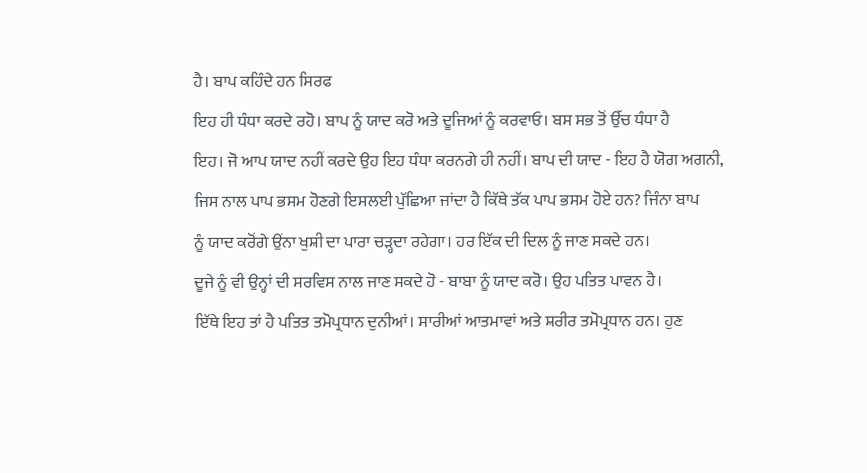ਹੈ। ਬਾਪ ਕਹਿੰਦੇ ਹਨ ਸਿਰਫ
ਇਹ ਹੀ ਧੰਧਾ ਕਰਦੇ ਰਹੋ। ਬਾਪ ਨੂੰ ਯਾਦ ਕਰੋ ਅਤੇ ਦੂਜਿਆਂ ਨੂੰ ਕਰਵਾਓ। ਬਸ ਸਭ ਤੋਂ ਉੱਚ ਧੰਧਾ ਹੈ
ਇਹ। ਜੋ ਆਪ ਯਾਦ ਨਹੀਂ ਕਰਦੇ ਉਹ ਇਹ ਧੰਧਾ ਕਰਨਗੇ ਹੀ ਨਹੀਂ। ਬਾਪ ਦੀ ਯਾਦ - ਇਹ ਹੈ ਯੋਗ ਅਗਨੀ,
ਜਿਸ ਨਾਲ ਪਾਪ ਭਸਮ ਹੋਣਗੇ ਇਸਲਈ ਪੁੱਛਿਆ ਜਾਂਦਾ ਹੈ ਕਿੱਥੇ ਤੱਕ ਪਾਪ ਭਸਮ ਹੋਏ ਹਨ? ਜਿੰਨਾ ਬਾਪ
ਨੂੰ ਯਾਦ ਕਰੋਂਗੇ ਉਂਨਾ ਖੁਸ਼ੀ ਦਾ ਪਾਰਾ ਚੜ੍ਹਦਾ ਰਹੇਗਾ। ਹਰ ਇੱਕ ਦੀ ਦਿਲ ਨੂੰ ਜਾਣ ਸਕਦੇ ਹਨ।
ਦੂਜੇ ਨੂੰ ਵੀ ਉਨ੍ਹਾਂ ਦੀ ਸਰਵਿਸ ਨਾਲ ਜਾਣ ਸਕਦੇ ਹੋ - ਬਾਬਾ ਨੂੰ ਯਾਦ ਕਰੋ। ਉਹ ਪਤਿਤ ਪਾਵਨ ਹੈ।
ਇੱਥੇ ਇਹ ਤਾਂ ਹੈ ਪਤਿਤ ਤਮੋਪ੍ਰਧਾਨ ਦੁਨੀਆਂ। ਸਾਰੀਆਂ ਆਤਮਾਵਾਂ ਅਤੇ ਸ਼ਰੀਰ ਤਮੋਪ੍ਰਧਾਨ ਹਨ। ਹੁਣ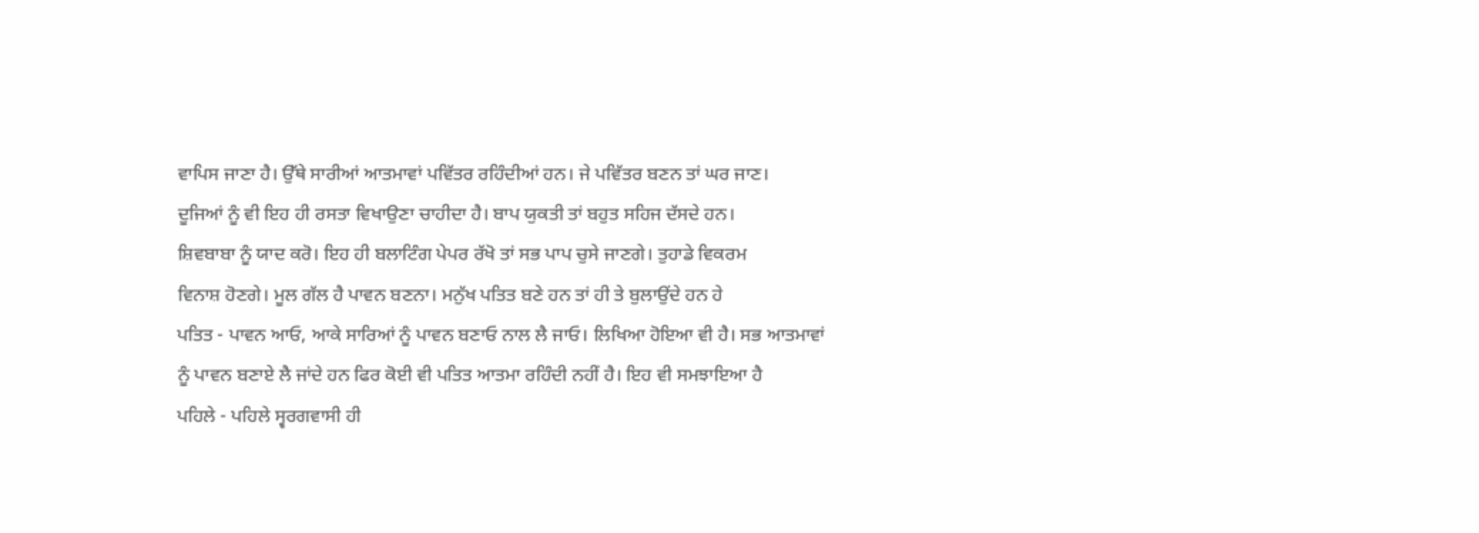ਵਾਪਿਸ ਜਾਣਾ ਹੈ। ਉੱਥੇ ਸਾਰੀਆਂ ਆਤਮਾਵਾਂ ਪਵਿੱਤਰ ਰਹਿੰਦੀਆਂ ਹਨ। ਜੇ ਪਵਿੱਤਰ ਬਣਨ ਤਾਂ ਘਰ ਜਾਣ।
ਦੂਜਿਆਂ ਨੂੰ ਵੀ ਇਹ ਹੀ ਰਸਤਾ ਵਿਖਾਉਣਾ ਚਾਹੀਦਾ ਹੈ। ਬਾਪ ਯੁਕਤੀ ਤਾਂ ਬਹੁਤ ਸਹਿਜ ਦੱਸਦੇ ਹਨ।
ਸ਼ਿਵਬਾਬਾ ਨੂੰ ਯਾਦ ਕਰੋ। ਇਹ ਹੀ ਬਲਾਟਿੰਗ ਪੇਪਰ ਰੱਖੋ ਤਾਂ ਸਭ ਪਾਪ ਚੁਸੇ ਜਾਣਗੇ। ਤੁਹਾਡੇ ਵਿਕਰਮ
ਵਿਨਾਸ਼ ਹੋਣਗੇ। ਮੂਲ ਗੱਲ ਹੈ ਪਾਵਨ ਬਣਨਾ। ਮਨੁੱਖ ਪਤਿਤ ਬਣੇ ਹਨ ਤਾਂ ਹੀ ਤੇ ਬੁਲਾਉਂਦੇ ਹਨ ਹੇ
ਪਤਿਤ - ਪਾਵਨ ਆਓ, ਆਕੇ ਸਾਰਿਆਂ ਨੂੰ ਪਾਵਨ ਬਣਾਓ ਨਾਲ ਲੈ ਜਾਓ। ਲਿਖਿਆ ਹੋਇਆ ਵੀ ਹੈ। ਸਭ ਆਤਮਾਵਾਂ
ਨੂੰ ਪਾਵਨ ਬਣਾਏ ਲੈ ਜਾਂਦੇ ਹਨ ਫਿਰ ਕੋਈ ਵੀ ਪਤਿਤ ਆਤਮਾ ਰਹਿੰਦੀ ਨਹੀਂ ਹੈ। ਇਹ ਵੀ ਸਮਝਾਇਆ ਹੈ
ਪਹਿਲੇ - ਪਹਿਲੇ ਸ੍ਵਰਗਵਾਸੀ ਹੀ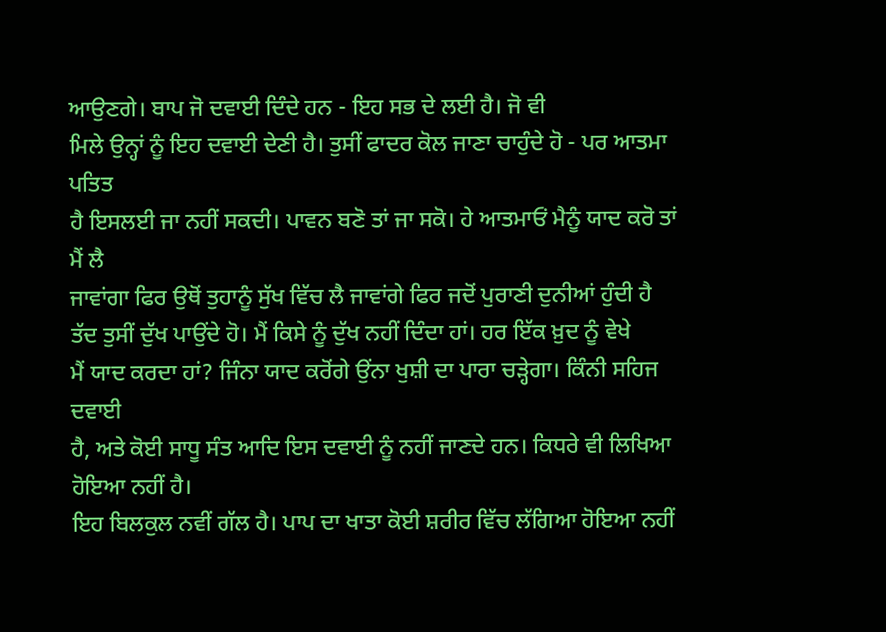ਆਉਣਗੇ। ਬਾਪ ਜੋ ਦਵਾਈ ਦਿੰਦੇ ਹਨ - ਇਹ ਸਭ ਦੇ ਲਈ ਹੈ। ਜੋ ਵੀ
ਮਿਲੇ ਉਨ੍ਹਾਂ ਨੂੰ ਇਹ ਦਵਾਈ ਦੇਣੀ ਹੈ। ਤੁਸੀਂ ਫਾਦਰ ਕੋਲ ਜਾਣਾ ਚਾਹੁੰਦੇ ਹੋ - ਪਰ ਆਤਮਾ ਪਤਿਤ
ਹੈ ਇਸਲਈ ਜਾ ਨਹੀਂ ਸਕਦੀ। ਪਾਵਨ ਬਣੋ ਤਾਂ ਜਾ ਸਕੋ। ਹੇ ਆਤਮਾਓਂ ਮੈਨੂੰ ਯਾਦ ਕਰੋ ਤਾਂ ਮੈਂ ਲੈ
ਜਾਵਾਂਗਾ ਫਿਰ ਉਥੋਂ ਤੁਹਾਨੂੰ ਸੁੱਖ ਵਿੱਚ ਲੈ ਜਾਵਾਂਗੇ ਫਿਰ ਜਦੋਂ ਪੁਰਾਣੀ ਦੁਨੀਆਂ ਹੁੰਦੀ ਹੈ
ਤੱਦ ਤੁਸੀਂ ਦੁੱਖ ਪਾਉਂਦੇ ਹੋ। ਮੈਂ ਕਿਸੇ ਨੂੰ ਦੁੱਖ ਨਹੀਂ ਦਿੰਦਾ ਹਾਂ। ਹਰ ਇੱਕ ਖ਼ੁਦ ਨੂੰ ਵੇਖੇ
ਮੈਂ ਯਾਦ ਕਰਦਾ ਹਾਂ? ਜਿੰਨਾ ਯਾਦ ਕਰੋਂਗੇ ਉਂਨਾ ਖੁਸ਼ੀ ਦਾ ਪਾਰਾ ਚੜ੍ਹੇਗਾ। ਕਿੰਨੀ ਸਹਿਜ ਦਵਾਈ
ਹੈ, ਅਤੇ ਕੋਈ ਸਾਧੂ ਸੰਤ ਆਦਿ ਇਸ ਦਵਾਈ ਨੂੰ ਨਹੀਂ ਜਾਣਦੇ ਹਨ। ਕਿਧਰੇ ਵੀ ਲਿਖਿਆ ਹੋਇਆ ਨਹੀਂ ਹੈ।
ਇਹ ਬਿਲਕੁਲ ਨਵੀਂ ਗੱਲ ਹੈ। ਪਾਪ ਦਾ ਖਾਤਾ ਕੋਈ ਸ਼ਰੀਰ ਵਿੱਚ ਲੱਗਿਆ ਹੋਇਆ ਨਹੀਂ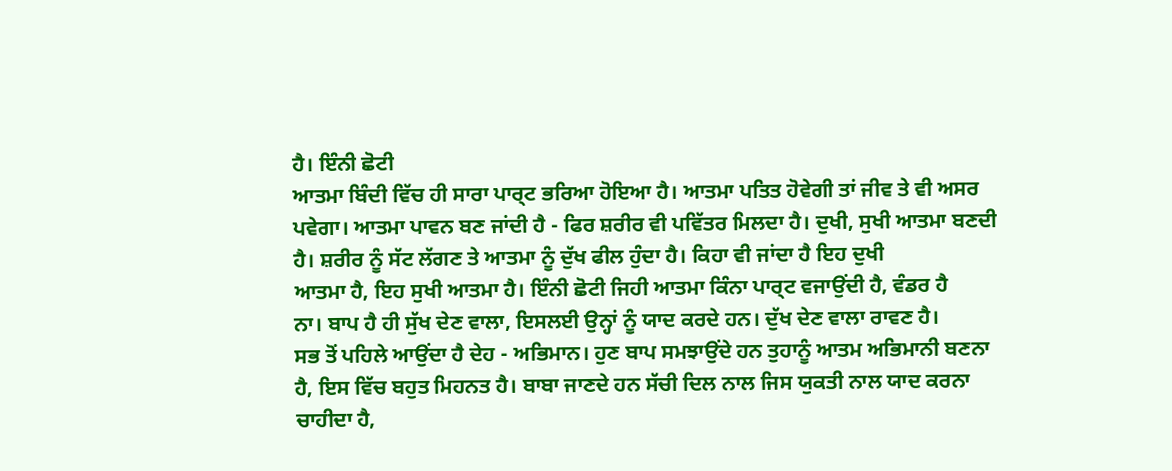ਹੈ। ਇੰਨੀ ਛੋਟੀ
ਆਤਮਾ ਬਿੰਦੀ ਵਿੱਚ ਹੀ ਸਾਰਾ ਪਾਰ੍ਟ ਭਰਿਆ ਹੋਇਆ ਹੈ। ਆਤਮਾ ਪਤਿਤ ਹੋਵੇਗੀ ਤਾਂ ਜੀਵ ਤੇ ਵੀ ਅਸਰ
ਪਵੇਗਾ। ਆਤਮਾ ਪਾਵਨ ਬਣ ਜਾਂਦੀ ਹੈ - ਫਿਰ ਸ਼ਰੀਰ ਵੀ ਪਵਿੱਤਰ ਮਿਲਦਾ ਹੈ। ਦੁਖੀ, ਸੁਖੀ ਆਤਮਾ ਬਣਦੀ
ਹੈ। ਸ਼ਰੀਰ ਨੂੰ ਸੱਟ ਲੱਗਣ ਤੇ ਆਤਮਾ ਨੂੰ ਦੁੱਖ ਫੀਲ ਹੁੰਦਾ ਹੈ। ਕਿਹਾ ਵੀ ਜਾਂਦਾ ਹੈ ਇਹ ਦੁਖੀ
ਆਤਮਾ ਹੈ, ਇਹ ਸੁਖੀ ਆਤਮਾ ਹੈ। ਇੰਨੀ ਛੋਟੀ ਜਿਹੀ ਆਤਮਾ ਕਿੰਨਾ ਪਾਰ੍ਟ ਵਜਾਉਂਦੀ ਹੈ, ਵੰਡਰ ਹੈ
ਨਾ। ਬਾਪ ਹੈ ਹੀ ਸੁੱਖ ਦੇਣ ਵਾਲਾ, ਇਸਲਈ ਉਨ੍ਹਾਂ ਨੂੰ ਯਾਦ ਕਰਦੇ ਹਨ। ਦੁੱਖ ਦੇਣ ਵਾਲਾ ਰਾਵਣ ਹੈ।
ਸਭ ਤੋਂ ਪਹਿਲੇ ਆਉਂਦਾ ਹੈ ਦੇਹ - ਅਭਿਮਾਨ। ਹੁਣ ਬਾਪ ਸਮਝਾਉਂਦੇ ਹਨ ਤੁਹਾਨੂੰ ਆਤਮ ਅਭਿਮਾਨੀ ਬਣਨਾ
ਹੈ, ਇਸ ਵਿੱਚ ਬਹੁਤ ਮਿਹਨਤ ਹੈ। ਬਾਬਾ ਜਾਣਦੇ ਹਨ ਸੱਚੀ ਦਿਲ ਨਾਲ ਜਿਸ ਯੁਕਤੀ ਨਾਲ ਯਾਦ ਕਰਨਾ
ਚਾਹੀਦਾ ਹੈ,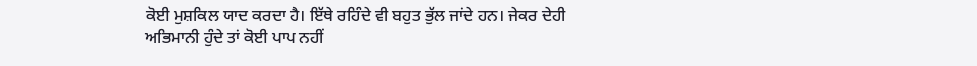ਕੋਈ ਮੁਸ਼ਕਿਲ ਯਾਦ ਕਰਦਾ ਹੈ। ਇੱਥੇ ਰਹਿੰਦੇ ਵੀ ਬਹੁਤ ਭੁੱਲ ਜਾਂਦੇ ਹਨ। ਜੇਕਰ ਦੇਹੀ
ਅਭਿਮਾਨੀ ਹੁੰਦੇ ਤਾਂ ਕੋਈ ਪਾਪ ਨਹੀਂ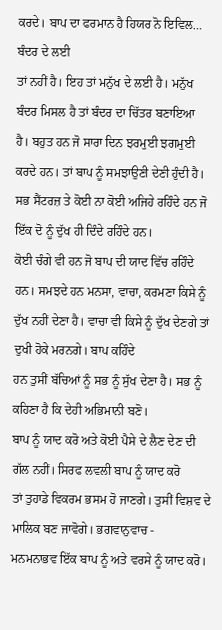ਕਰਦੇ। ਬਾਪ ਦਾ ਫਰਮਾਨ ਹੈ ਹਿਯਰ ਨੋ ਇਵਿਲ… ਬੰਦਰ ਦੇ ਲਈ
ਤਾਂ ਨਹੀਂ ਹੈ। ਇਹ ਤਾਂ ਮਨੁੱਖ ਦੇ ਲਈ ਹੈ। ਮਨੁੱਖ ਬੰਦਰ ਮਿਸਲ ਹੈ ਤਾਂ ਬੰਦਰ ਦਾ ਚਿੱਤਰ ਬਣਾਇਆ
ਹੈ। ਬਹੁਤ ਹਨ ਜੋ ਸਾਰਾ ਦਿਨ ਝਰਮੁਈ ਝਗਮੁਈ ਕਰਦੇ ਹਨ। ਤਾਂ ਬਾਪ ਨੂੰ ਸਮਝਾਉਣੀ ਦੇਣੀ ਹੁੰਦੀ ਹੈ।
ਸਭ ਸੈਂਟਰਜ਼ ਤੇ ਕੋਈ ਨਾ ਕੋਈ ਅਜਿਹੇ ਰਹਿੰਦੇ ਹਨ ਜੋ ਇੱਕ ਦੋ ਨੂੰ ਦੁੱਖ ਹੀ ਦਿੰਦੇ ਰਹਿੰਦੇ ਹਨ।
ਕੋਈ ਚੰਗੇ ਵੀ ਹਨ ਜੋ ਬਾਪ ਦੀ ਯਾਦ ਵਿੱਚ ਰਹਿੰਦੇ ਹਨ। ਸਮਝਦੇ ਹਨ ਮਨਸਾ, ਵਾਚਾ, ਕਰਮਣਾ ਕਿਸੇ ਨੂੰ
ਦੁੱਖ ਨਹੀਂ ਦੇਣਾ ਹੈ। ਵਾਚਾ ਵੀ ਕਿਸੇ ਨੂੰ ਦੁੱਖ ਦੇਣਗੇ ਤਾਂ ਦੁਖੀ ਹੋਕੇ ਮਰਨਗੇ। ਬਾਪ ਕਹਿੰਦੇ
ਹਨ ਤੁਸੀਂ ਬੱਚਿਆਂ ਨੂੰ ਸਭ ਨੂੰ ਸੁੱਖ ਦੇਣਾ ਹੈ। ਸਭ ਨੂੰ ਕਹਿਣਾ ਹੈ ਕਿ ਦੇਹੀ ਅਭਿਮਾਨੀ ਬਣੋ।
ਬਾਪ ਨੂੰ ਯਾਦ ਕਰੋ ਅਤੇ ਕੋਈ ਪੈਸੇ ਦੇ ਲੈਣ ਦੇਣ ਦੀ ਗੱਲ ਨਹੀਂ। ਸਿਰਫ ਲਵਲੀ ਬਾਪ ਨੂੰ ਯਾਦ ਕਰੋ
ਤਾਂ ਤੁਹਾਡੇ ਵਿਕਰਮ ਭਸਮ ਹੋ ਜਾਣਗੇ। ਤੁਸੀਂ ਵਿਸ਼ਵ ਦੇ ਮਾਲਿਕ ਬਣ ਜਾਵੋਗੇ। ਭਗਵਾਨੁਵਾਚ -
ਮਨਮਨਾਭਵ ਇੱਕ ਬਾਪ ਨੂੰ ਅਤੇ ਵਰਸੇ ਨੂੰ ਯਾਦ ਕਰੋ।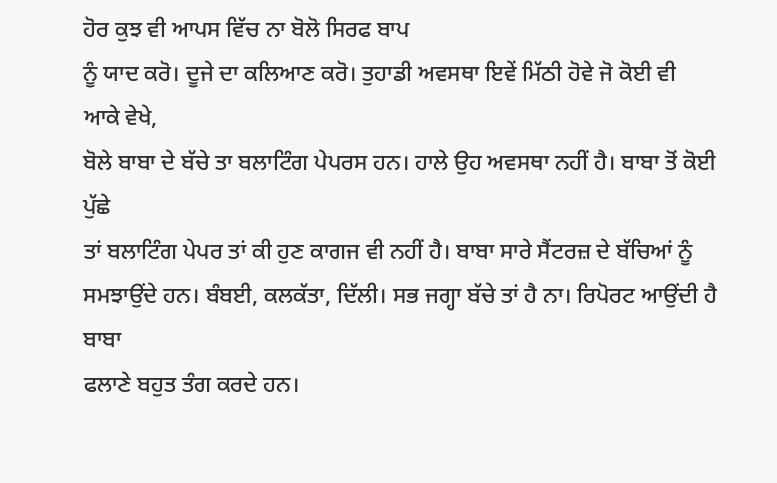ਹੋਰ ਕੁਝ ਵੀ ਆਪਸ ਵਿੱਚ ਨਾ ਬੋਲੋ ਸਿਰਫ ਬਾਪ
ਨੂੰ ਯਾਦ ਕਰੋ। ਦੂਜੇ ਦਾ ਕਲਿਆਣ ਕਰੋ। ਤੁਹਾਡੀ ਅਵਸਥਾ ਇਵੇਂ ਮਿੱਠੀ ਹੋਵੇ ਜੋ ਕੋਈ ਵੀ ਆਕੇ ਵੇਖੇ,
ਬੋਲੇ ਬਾਬਾ ਦੇ ਬੱਚੇ ਤਾ ਬਲਾਟਿੰਗ ਪੇਪਰਸ ਹਨ। ਹਾਲੇ ਉਹ ਅਵਸਥਾ ਨਹੀਂ ਹੈ। ਬਾਬਾ ਤੋਂ ਕੋਈ ਪੁੱਛੇ
ਤਾਂ ਬਲਾਟਿੰਗ ਪੇਪਰ ਤਾਂ ਕੀ ਹੁਣ ਕਾਗਜ ਵੀ ਨਹੀਂ ਹੈ। ਬਾਬਾ ਸਾਰੇ ਸੈਂਟਰਜ਼ ਦੇ ਬੱਚਿਆਂ ਨੂੰ
ਸਮਝਾਉਂਦੇ ਹਨ। ਬੰਬਈ, ਕਲਕੱਤਾ, ਦਿੱਲੀ। ਸਭ ਜਗ੍ਹਾ ਬੱਚੇ ਤਾਂ ਹੈ ਨਾ। ਰਿਪੋਰਟ ਆਉਂਦੀ ਹੈ ਬਾਬਾ
ਫਲਾਣੇ ਬਹੁਤ ਤੰਗ ਕਰਦੇ ਹਨ।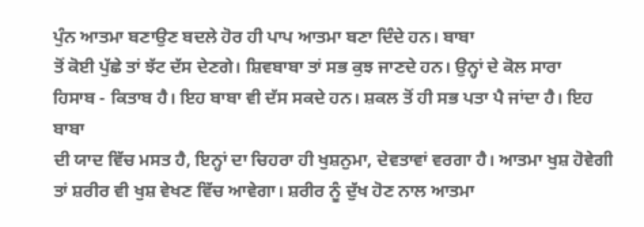ਪੁੰਨ ਆਤਮਾ ਬਣਾਉਣ ਬਦਲੇ ਹੋਰ ਹੀ ਪਾਪ ਆਤਮਾ ਬਣਾ ਦਿੰਦੇ ਹਨ। ਬਾਬਾ
ਤੋਂ ਕੋਈ ਪੁੱਛੇ ਤਾਂ ਝੱਟ ਦੱਸ ਦੇਣਗੇ। ਸ਼ਿਵਬਾਬਾ ਤਾਂ ਸਭ ਕੁਝ ਜਾਣਦੇ ਹਨ। ਉਨ੍ਹਾਂ ਦੇ ਕੋਲ ਸਾਰਾ
ਹਿਸਾਬ - ਕਿਤਾਬ ਹੈ। ਇਹ ਬਾਬਾ ਵੀ ਦੱਸ ਸਕਦੇ ਹਨ। ਸ਼ਕਲ ਤੋਂ ਹੀ ਸਭ ਪਤਾ ਪੈ ਜਾਂਦਾ ਹੈ। ਇਹ ਬਾਬਾ
ਦੀ ਯਾਦ ਵਿੱਚ ਮਸਤ ਹੈ, ਇਨ੍ਹਾਂ ਦਾ ਚਿਹਰਾ ਹੀ ਖੁਸ਼ਨੁਮਾ, ਦੇਵਤਾਵਾਂ ਵਰਗਾ ਹੈ। ਆਤਮਾ ਖੁਸ਼ ਹੋਵੇਗੀ
ਤਾਂ ਸ਼ਰੀਰ ਵੀ ਖੁਸ਼ ਵੇਖਣ ਵਿੱਚ ਆਵੇਗਾ। ਸ਼ਰੀਰ ਨੂੰ ਦੁੱਖ ਹੋਣ ਨਾਲ ਆਤਮਾ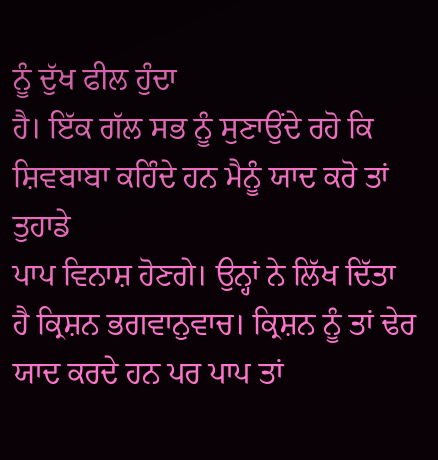ਨੂੰ ਦੁੱਖ ਫੀਲ ਹੁੰਦਾ
ਹੈ। ਇੱਕ ਗੱਲ ਸਭ ਨੂੰ ਸੁਣਾਉਂਦੇ ਰਹੋ ਕਿ ਸ਼ਿਵਬਾਬਾ ਕਹਿੰਦੇ ਹਨ ਮੈਨੂੰ ਯਾਦ ਕਰੋ ਤਾਂ ਤੁਹਾਡੇ
ਪਾਪ ਵਿਨਾਸ਼ ਹੋਣਗੇ। ਉਨ੍ਹਾਂ ਨੇ ਲਿੱਖ ਦਿੱਤਾ ਹੈ ਕ੍ਰਿਸ਼ਨ ਭਗਵਾਨੁਵਾਚ। ਕ੍ਰਿਸ਼ਨ ਨੂੰ ਤਾਂ ਢੇਰ
ਯਾਦ ਕਰਦੇ ਹਨ ਪਰ ਪਾਪ ਤਾਂ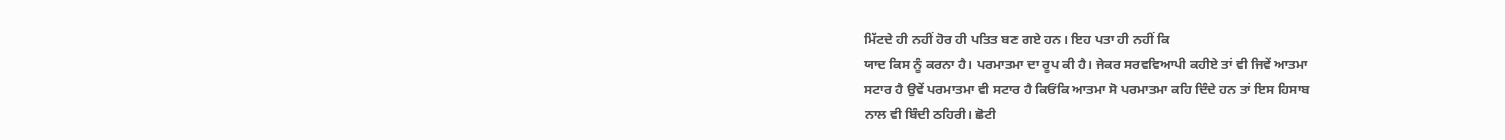ਮਿੱਟਦੇ ਹੀ ਨਹੀਂ ਹੋਰ ਹੀ ਪਤਿਤ ਬਣ ਗਏ ਹਨ। ਇਹ ਪਤਾ ਹੀ ਨਹੀਂ ਕਿ
ਯਾਦ ਕਿਸ ਨੂੰ ਕਰਨਾ ਹੈ। ਪਰਮਾਤਮਾ ਦਾ ਰੂਪ ਕੀ ਹੈ। ਜੇਕਰ ਸਰਵਵਿਆਪੀ ਕਹੀਏ ਤਾਂ ਵੀ ਜਿਵੇਂ ਆਤਮਾ
ਸਟਾਰ ਹੈ ਉਵੇਂ ਪਰਮਾਤਮਾ ਵੀ ਸਟਾਰ ਹੈ ਕਿਓਂਕਿ ਆਤਮਾ ਸੋ ਪਰਮਾਤਮਾ ਕਹਿ ਦਿੰਦੇ ਹਨ ਤਾਂ ਇਸ ਹਿਸਾਬ
ਨਾਲ ਵੀ ਬਿੰਦੀ ਠਹਿਰੀ। ਛੋਟੀ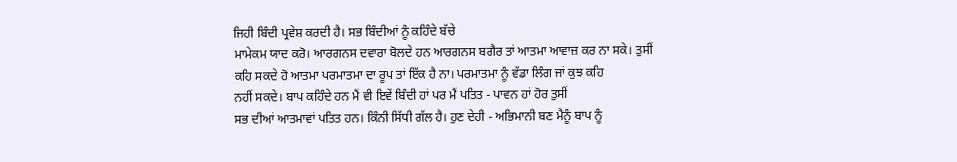ਜਿਹੀ ਬਿੰਦੀ ਪ੍ਰਵੇਸ਼ ਕਰਦੀ ਹੈ। ਸਭ ਬਿੰਦੀਆਂ ਨੂੰ ਕਹਿੰਦੇ ਬੱਚੇ
ਮਾਮੇਕਮ ਯਾਦ ਕਰੋ। ਆਰਗਨਸ ਦਵਾਰਾ ਬੋਲਦੇ ਹਨ ਆਰਗਨਸ ਬਗੈਰ ਤਾਂ ਆਤਮਾ ਆਵਾਜ਼ ਕਰ ਨਾ ਸਕੇ। ਤੁਸੀਂ
ਕਹਿ ਸਕਦੇ ਹੋ ਆਤਮਾ ਪਰਮਾਤਮਾ ਦਾ ਰੂਪ ਤਾਂ ਇੱਕ ਹੈ ਨਾ। ਪਰਮਾਤਮਾ ਨੂੰ ਵੱਡਾ ਲਿੰਗ ਜਾਂ ਕੁਝ ਕਹਿ
ਨਹੀਂ ਸਕਦੇ। ਬਾਪ ਕਹਿੰਦੇ ਹਨ ਮੈਂ ਵੀ ਇਵੇਂ ਬਿੰਦੀ ਹਾਂ ਪਰ ਮੈਂ ਪਤਿਤ - ਪਾਵਨ ਹਾਂ ਹੋਰ ਤੁਸੀਂ
ਸਭ ਦੀਆਂ ਆਤਮਾਵਾਂ ਪਤਿਤ ਹਨ। ਕਿੰਨੀ ਸਿੱਧੀ ਗੱਲ ਹੈ। ਹੁਣ ਦੇਹੀ - ਅਭਿਮਾਨੀ ਬਣ ਮੈਨੂੰ ਬਾਪ ਨੂੰ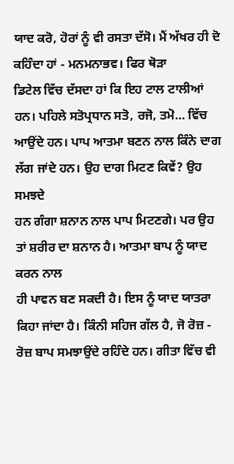ਯਾਦ ਕਰੋ, ਹੋਰਾਂ ਨੂੰ ਵੀ ਰਸਤਾ ਦੱਸੋ। ਮੈਂ ਅੱਖਰ ਹੀ ਦੋ ਕਹਿੰਦਾ ਹਾਂ - ਮਨਮਨਾਭਵ। ਫਿਰ ਥੋੜਾ
ਡਿਟੇਲ ਵਿੱਚ ਦੱਸਦਾ ਹਾਂ ਕਿ ਇਹ ਟਾਲ ਟਾਲੀਆਂ ਹਨ। ਪਹਿਲੇ ਸਤੋਪ੍ਰਧਾਨ ਸਤੋ, ਰਜੋ, ਤਮੋ… ਵਿੱਚ
ਆਉਂਦੇ ਹਨ। ਪਾਪ ਆਤਮਾ ਬਣਨ ਨਾਲ ਕਿੰਨੇ ਦਾਗ ਲੱਗ ਜਾਂਦੇ ਹਨ। ਉਹ ਦਾਗ ਮਿਟਣ ਕਿਵੇਂ? ਉਹ ਸਮਝਦੇ
ਹਨ ਗੰਗਾ ਸ਼ਨਾਨ ਨਾਲ ਪਾਪ ਮਿਟਣਗੇ। ਪਰ ਉਹ ਤਾਂ ਸ਼ਰੀਰ ਦਾ ਸ਼ਨਾਨ ਹੈ। ਆਤਮਾ ਬਾਪ ਨੂੰ ਯਾਦ ਕਰਨ ਨਾਲ
ਹੀ ਪਾਵਨ ਬਣ ਸਕਦੀ ਹੈ। ਇਸ ਨੂੰ ਯਾਦ ਯਾਤਰਾ ਕਿਹਾ ਜਾਂਦਾ ਹੈ। ਕਿੰਨੀ ਸਹਿਜ ਗੱਲ ਹੈ, ਜੋ ਰੋਜ਼ -
ਰੋਜ਼ ਬਾਪ ਸਮਝਾਉਂਦੇ ਰਹਿੰਦੇ ਹਨ। ਗੀਤਾ ਵਿੱਚ ਵੀ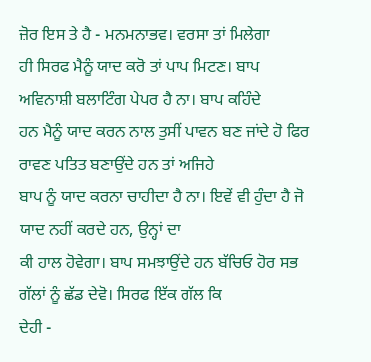ਜ਼ੋਰ ਇਸ ਤੇ ਹੈ - ਮਨਮਨਾਭਵ। ਵਰਸਾ ਤਾਂ ਮਿਲੇਗਾ
ਹੀ ਸਿਰਫ ਮੈਨੂੰ ਯਾਦ ਕਰੋ ਤਾਂ ਪਾਪ ਮਿਟਣ। ਬਾਪ ਅਵਿਨਾਸ਼ੀ ਬਲਾਟਿੰਗ ਪੇਪਰ ਹੈ ਨਾ। ਬਾਪ ਕਹਿੰਦੇ
ਹਨ ਮੈਨੂੰ ਯਾਦ ਕਰਨ ਨਾਲ ਤੁਸੀਂ ਪਾਵਨ ਬਣ ਜਾਂਦੇ ਹੋ ਫਿਰ ਰਾਵਣ ਪਤਿਤ ਬਣਾਉਂਦੇ ਹਨ ਤਾਂ ਅਜਿਹੇ
ਬਾਪ ਨੂੰ ਯਾਦ ਕਰਨਾ ਚਾਹੀਦਾ ਹੈ ਨਾ। ਇਵੇਂ ਵੀ ਹੁੰਦਾ ਹੈ ਜੋ ਯਾਦ ਨਹੀਂ ਕਰਦੇ ਹਨ, ਉਨ੍ਹਾਂ ਦਾ
ਕੀ ਹਾਲ ਹੋਵੇਗਾ। ਬਾਪ ਸਮਝਾਉਂਦੇ ਹਨ ਬੱਚਿਓ ਹੋਰ ਸਭ ਗੱਲਾਂ ਨੂੰ ਛੱਡ ਦੇਵੋ। ਸਿਰਫ ਇੱਕ ਗੱਲ ਕਿ
ਦੇਹੀ -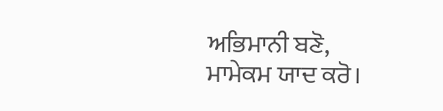ਅਭਿਮਾਨੀ ਬਣੋ, ਮਾਮੇਕਮ ਯਾਦ ਕਰੋ।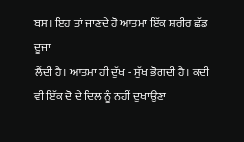ਬਸ। ਇਹ ਤਾਂ ਜਾਣਦੇ ਹੋ ਆਤਮਾ ਇੱਕ ਸ਼ਰੀਰ ਛੱਡ ਦੂਜਾ
ਲੈਂਦੀ ਹੈ। ਆਤਮਾ ਹੀ ਦੁੱਖ - ਸੁੱਖ ਭੋਗਦੀ ਹੈ। ਕਦੀ ਵੀ ਇੱਕ ਦੋ ਦੇ ਦਿਲ ਨੂੰ ਨਹੀਂ ਦੁਖਾਉਣਾ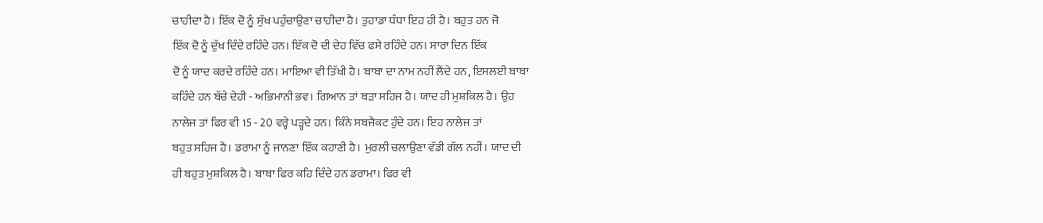ਚਾਹੀਦਾ ਹੈ। ਇੱਕ ਦੋ ਨੂੰ ਸੁੱਖ ਪਹੁੰਚਾਉਣਾ ਚਾਹੀਦਾ ਹੈ। ਤੁਹਾਡਾ ਧੰਧਾ ਇਹ ਹੀ ਹੈ। ਬਹੁਤ ਹਨ ਜੋ
ਇੱਕ ਦੋ ਨੂੰ ਦੁੱਖ ਦਿੰਦੇ ਰਹਿੰਦੇ ਹਨ। ਇੱਕ ਦੋ ਦੀ ਦੇਹ ਵਿੱਚ ਫਸੇ ਰਹਿੰਦੇ ਹਨ। ਸਾਰਾ ਦਿਨ ਇੱਕ
ਦੋ ਨੂੰ ਯਾਦ ਕਰਦੇ ਰਹਿੰਦੇ ਹਨ। ਮਾਇਆ ਵੀ ਤਿੱਖੀ ਹੈ। ਬਾਬਾ ਦਾ ਨਾਮ ਨਹੀਂ ਲੈਂਦੇ ਹਨ, ਇਸਲਈ ਬਾਬਾ
ਕਹਿੰਦੇ ਹਨ ਬੱਚੇ ਦੇਹੀ - ਅਭਿਮਾਨੀ ਭਵ। ਗਿਆਨ ਤਾਂ ਬੜਾ ਸਹਿਜ ਹੈ। ਯਾਦ ਹੀ ਮੁਸ਼ਕਿਲ ਹੈ। ਉਹ
ਨਾਲੇਜ ਤਾਂ ਫਿਰ ਵੀ 15 - 20 ਵਰ੍ਹੇ ਪੜ੍ਹਦੇ ਹਨ। ਕਿੰਨੇ ਸਬਜੈਕਟ ਹੁੰਦੇ ਹਨ। ਇਹ ਨਾਲੇਜ ਤਾਂ
ਬਹੁਤ ਸਹਿਜ ਹੈ। ਡਰਾਮਾ ਨੂੰ ਜਾਨਣਾ ਇੱਕ ਕਹਾਣੀ ਹੈ। ਮੁਰਲੀ ਚਲਾਉਣਾ ਵੱਡੀ ਗੱਲ ਨਹੀਂ। ਯਾਦ ਦੀ
ਹੀ ਬਹੁਤ ਮੁਸ਼ਕਿਲ ਹੈ। ਬਾਬਾ ਫਿਰ ਕਹਿ ਦਿੰਦੇ ਹਨ ਡਰਾਮਾ। ਫਿਰ ਵੀ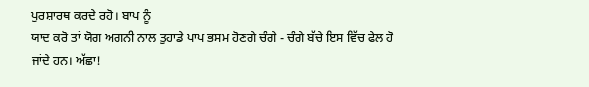ਪੁਰਸ਼ਾਰਥ ਕਰਦੇ ਰਹੋ। ਬਾਪ ਨੂੰ
ਯਾਦ ਕਰੋ ਤਾਂ ਯੋਗ ਅਗਨੀ ਨਾਲ ਤੁਹਾਡੇ ਪਾਪ ਭਸਮ ਹੋਣਗੇ ਚੰਗੇ - ਚੰਗੇ ਬੱਚੇ ਇਸ ਵਿੱਚ ਫੇਲ ਹੋ
ਜਾਂਦੇ ਹਨ। ਅੱਛਾ!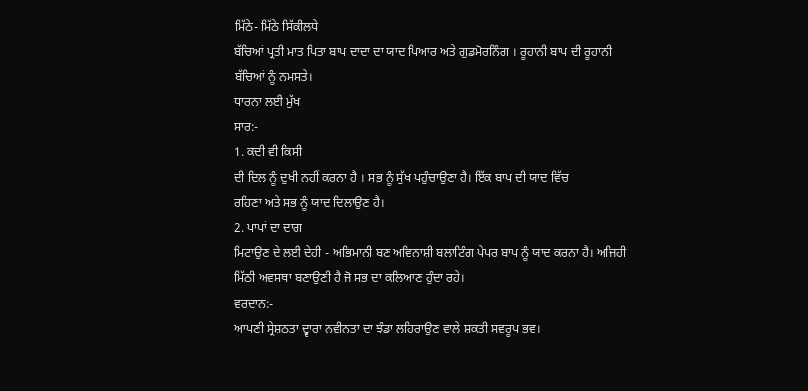ਮਿੱਠੇ- ਮਿੱਠੇ ਸਿੱਕੀਲਧੇ
ਬੱਚਿਆਂ ਪ੍ਰਤੀ ਮਾਤ ਪਿਤਾ ਬਾਪ ਦਾਦਾ ਦਾ ਯਾਦ ਪਿਆਰ ਅਤੇ ਗੁਡਮੋਰਨਿੰਗ । ਰੂਹਾਨੀ ਬਾਪ ਦੀ ਰੂਹਾਨੀ
ਬੱਚਿਆਂ ਨੂੰ ਨਮਸਤੇ।
ਧਾਰਨਾ ਲਈ ਮੁੱਖ
ਸਾਰ:-
1. ਕਦੀ ਵੀ ਕਿਸੀ
ਦੀ ਦਿਲ ਨੂੰ ਦੁਖੀ ਨਹੀਂ ਕਰਨਾ ਹੈ । ਸਭ ਨੂੰ ਸੁੱਖ ਪਹੁੰਚਾਉਣਾ ਹੈ। ਇੱਕ ਬਾਪ ਦੀ ਯਾਦ ਵਿੱਚ
ਰਹਿਣਾ ਅਤੇ ਸਭ ਨੂੰ ਯਾਦ ਦਿਲਾਉਣ ਹੈ।
2. ਪਾਪਾਂ ਦਾ ਦਾਗ
ਮਿਟਾਉਣ ਦੇ ਲਈ ਦੇਹੀ - ਅਭਿਮਾਨੀ ਬਣ ਅਵਿਨਾਸ਼ੀ ਬਲਾਟਿੰਗ ਪੇਪਰ ਬਾਪ ਨੂੰ ਯਾਦ ਕਰਨਾ ਹੈ। ਅਜਿਹੀ
ਮਿੱਠੀ ਅਵਸਥਾ ਬਣਾਉਣੀ ਹੈ ਜੋ ਸਭ ਦਾ ਕਲਿਆਣ ਹੁੰਦਾ ਰਹੇ।
ਵਰਦਾਨ:-
ਆਪਣੀ ਸ੍ਰੇਸ਼ਠਤਾ ਦ੍ਵਾਰਾ ਨਵੀਨਤਾ ਦਾ ਝੰਡਾ ਲਹਿਰਾਉਣ ਵਾਲੇ ਸ਼ਕਤੀ ਸਵਰੂਪ ਭਵ।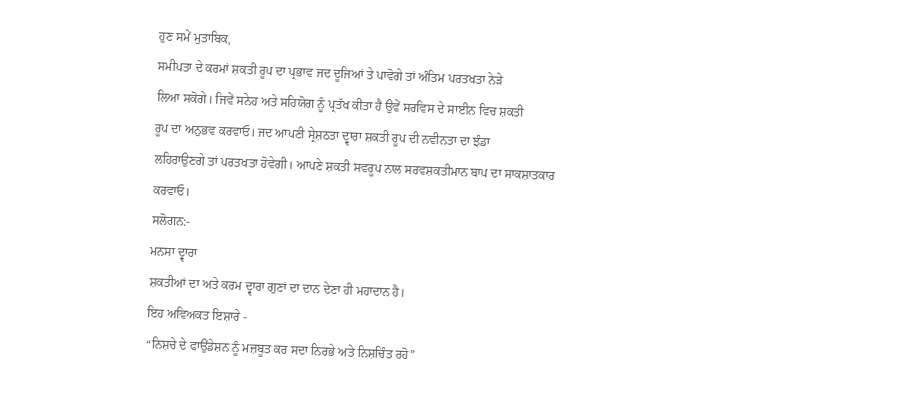ਹੁਣ ਸਮੇਂ ਮੁਤਾਬਿਕ,
ਸਮੀਪਤਾ ਦੇ ਕਰਮਾਂ ਸ਼ਕਤੀ ਰੂਪ ਦਾ ਪ੍ਰਭਾਵ ਜਦ ਦੂਜਿਆਂ ਤੇ ਪਾਵੋਗੇ ਤਾਂ ਅੰਤਿਮ ਪਰਤਖਤਾ ਨੇੜੇ
ਲਿਆ ਸਕੋਗੇ। ਜਿਵੇਂ ਸਨੇਹ ਅਤੇ ਸਹਿਯੋਗ ਨੂੰ ਪ੍ਰਤੱਖ ਕੀਤਾ ਹੈ ਉਵੇਂ ਸਰਵਿਸ ਦੇ ਸਾਈਨ ਵਿਚ ਸ਼ਕਤੀ
ਰੂਪ ਦਾ ਅਨੁਭਵ ਕਰਵਾਓ। ਜਦ ਆਪਣੀ ਸ੍ਰੇਸ਼ਠਤਾ ਦ੍ਵਾਰਾ ਸ਼ਕਤੀ ਰੂਪ ਦੀ ਨਵੀਨਤਾ ਦਾ ਝੰਡਾ
ਲਹਿਰਾਉਣਗੇ ਤਾਂ ਪਰਤਖਤਾ ਹੋਵੇਗੀ। ਆਪਣੇ ਸ਼ਕਤੀ ਸਵਰੂਪ ਨਾਲ ਸਰਵਸ਼ਕਤੀਮਾਨ ਬਾਪ ਦਾ ਸਾਕਸ਼ਾਤਕਾਰ
ਕਰਵਾਓ।
ਸਲੋਗਨ:-
ਮਨਸਾ ਦ੍ਵਾਰਾ
ਸ਼ਕਤੀਆਂ ਦਾ ਅਤੇ ਕਰਮ ਦ੍ਵਾਰਾ ਗੁਣਾਂ ਦਾ ਦਾਨ ਦੇਣਾ ਹੀ ਮਹਾਦਾਨ ਹੈ।
ਇਹ ਅਵਿਅਕਤ ਇਸ਼ਾਰੇ -
“ਨਿਸ਼ਚੇ ਦੇ ਫਾਉਂਡੇਸ਼ਨ ਨੂੰ ਮਜ਼ਬੂਤ ਕਰ ਸਦਾ ਨਿਰਭੇ ਅਤੇ ਨਿਸ਼ਚਿੰਤ ਰਹੋ”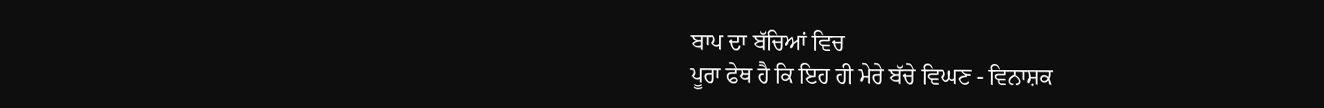ਬਾਪ ਦਾ ਬੱਚਿਆਂ ਵਿਚ
ਪੂਰਾ ਫੇਥ ਹੈ ਕਿ ਇਹ ਹੀ ਮੇਰੇ ਬੱਚੇ ਵਿਘਣ - ਵਿਨਾਸ਼ਕ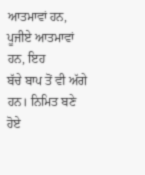ਆਤਮਾਵਾਂ ਹਨ, ਪੂਜੀਏ ਆਤਮਾਵਾਂ ਹਨ, ਇਹ
ਬੱਚੇ ਬਾਪ ਤੋਂ ਵੀ ਅੱਗੇ ਹਨ। ਨਿਮਿਤ ਬਣੇ ਹੋਏ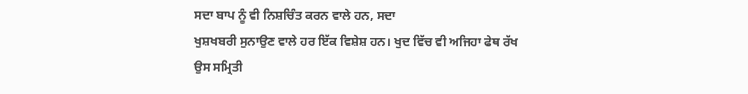ਸਦਾ ਬਾਪ ਨੂੰ ਵੀ ਨਿਸ਼ਚਿੰਤ ਕਰਨ ਵਾਲੇ ਹਨ, ਸਦਾ
ਖੁਸ਼ਖਬਰੀ ਸੁਨਾਉਣ ਵਾਲੇ ਹਰ ਇੱਕ ਵਿਸ਼ੇਸ਼ ਹਨ। ਖੁਦ ਵਿੱਚ ਵੀ ਅਜਿਹਾ ਫੇਥ ਰੱਖ ਉਸ ਸਮ੍ਰਿਤੀ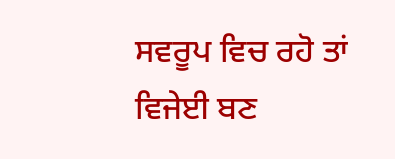ਸਵਰੂਪ ਵਿਚ ਰਹੋ ਤਾਂ ਵਿਜੇਈ ਬਣ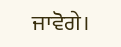ਜਾਵੋਗੇ।